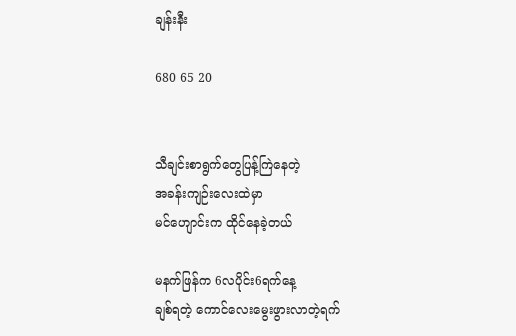ချန်းနီး

680 65 20


သီချင်းစာရွက်တွေပြန့်ကြဲနေတဲ့
အခန်းကျဉ်းလေးထဲမှာ
မင်ဟျောင်းက ထိုင်နေခဲ့တယ်

မနက်ဖြန်က 6လပိုင်း6ရက်နေ့
ချစ်ရတဲ့ ကောင်လေးမွေးဖွားလာတဲ့ရက်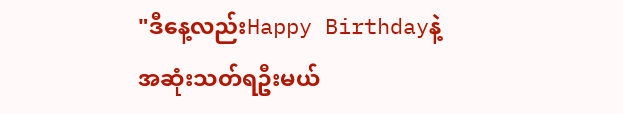"ဒီနေ့လည်းHappy Birthdayနဲ့
အဆုံးသတ်ရဦးမယ်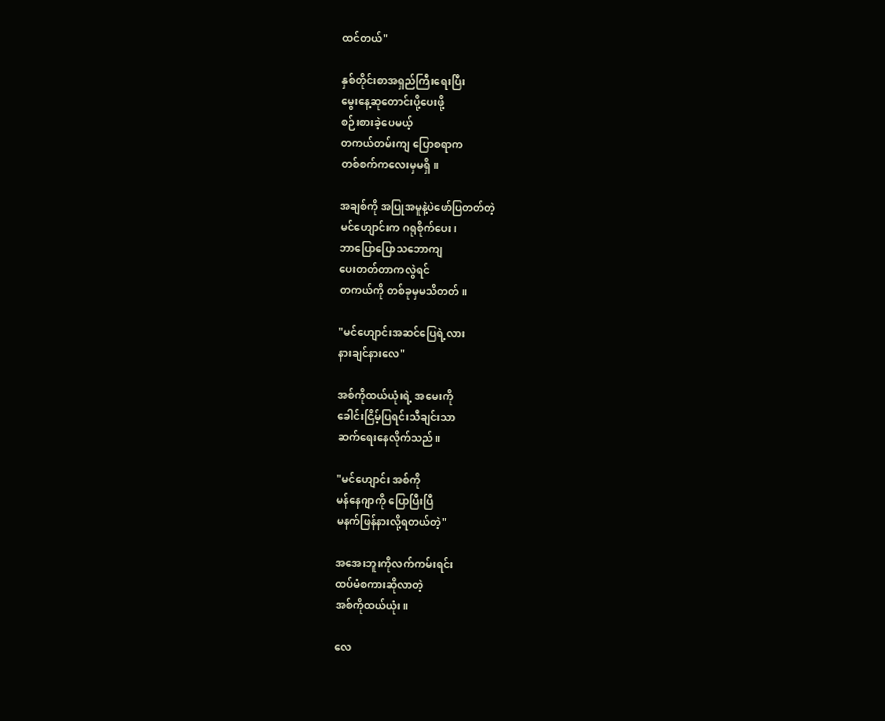ထင်တယ်"

နှစ်တိုင်းစာအရှည်ကြီးရေးပြီး
မွေးနေ့ဆုတောင်းပို့ပေးဖို့
စဉ်းစားခဲ့ပေမယ့်
တကယ်တမ်းကျ ပြောစရာက
တစ်စက်ကလေးမှမရှိ။

အချစ်ကို အပြုအမူနဲ့ပဲဖော်ပြတတ်တဲ့
မင်ဟျောင်းက ဂရုစိုက်ပေး၊
ဘာပြောပြောသဘောကျ
ပေးတတ်တာကလွဲရင်
တကယ်ကို တစ်ခုမှမသိတတ်။

"မင်ဟျောင်းအဆင်ပြေရဲ့လား
နားချင်နားလေ"

အစ်ကိုထယ်ယုံးရဲ့ အမေးကို
ခေါင်းငြိမ့်ပြရင်းသီချင်းသာ
ဆက်ရေးနေလိုက်သည်။

"မင်ဟျောင်း အစ်ကို
မန်နေဂျာကို ပြောပြီးပြီ
မနက်ဖြန်နားလို့ရတယ်တဲ့"

အအေးဘူးကိုလက်ကမ်းရင်း
ထပ်မံစကားဆိုလာတဲ့
အစ်ကိုထယ်ယုံး။

လေ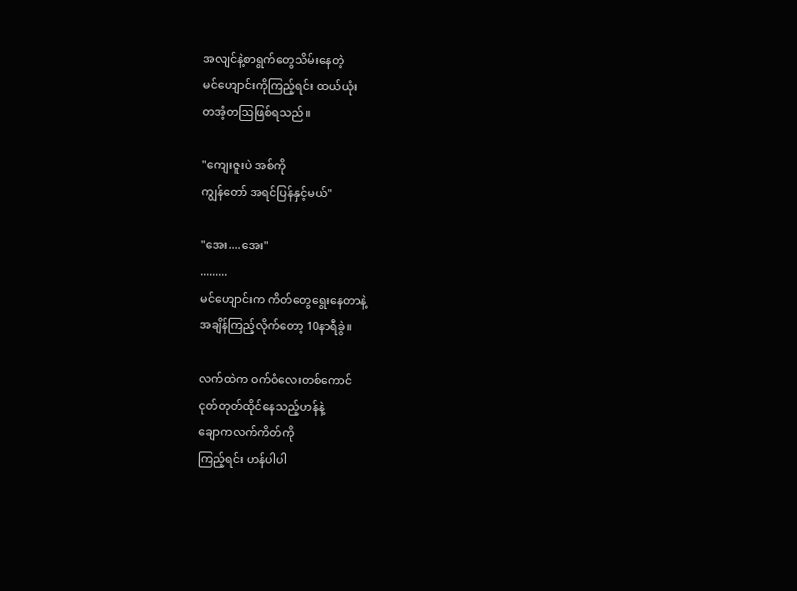အလျင်နဲ့စာရွက်တွေသိမ်းနေတဲ့
မင်ဟျောင်းကိုကြည့်ရင်း ထယ်ယုံး
တအံ့တဩဖြစ်ရသည်။

"ကျေးဇူးပဲ အစ်ကို
ကျွန်တော် အရင်ပြန်နှင့်မယ်"

"အေး....အေး"
.........
မင်ဟျောင်းက ကိတ်တွေရွေးနေတာနဲ့
အချိန်ကြည့်လိုက်တော့ 10နာရီခွဲ။

လက်ထဲက ဝက်ဝံလေးတစ်ကောင်
ငုတ်တုတ်ထိုင်နေသည့်ဟန်နဲ့
ချောကလက်ကိတ်ကို
ကြည့်ရင်း ဟန်ပါပါ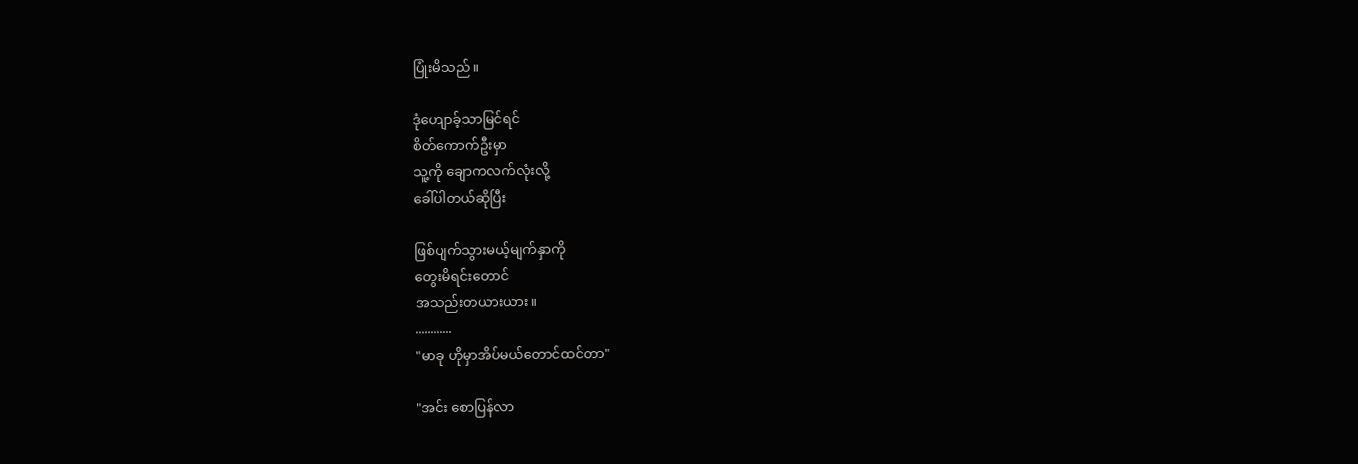ပြုံးမိသည်။

ဒုံဟျောခ့်သာမြင်ရင်
စိတ်ကောက်ဦးမှာ
သူ့ကို ချောကလက်လုံးလို့
ခေါ်ပါတယ်ဆိုပြီး

ဖြစ်ပျက်သွားမယ့်မျက်နှာကို
တွေးမိရင်းတောင်
အသည်းတယားယား။
............
"မာခု ဟိုမှာအိပ်မယ်တောင်ထင်တာ"

"အင်း စောပြန်လာ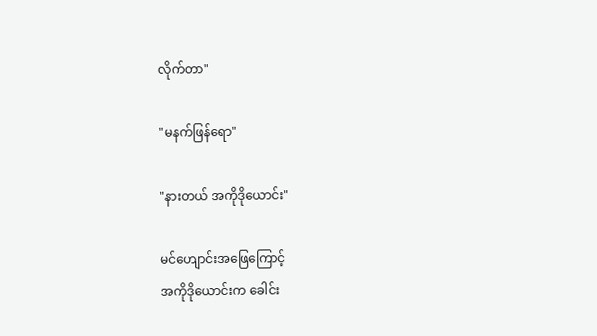လိုက်တာ"

"မနက်ဖြန်ရော"

"နားတယ် အကိုဒိုယောင်း"

မင်ဟျောင်းအဖြေကြောင့်
အကိုဒိုယောင်းက ခေါင်း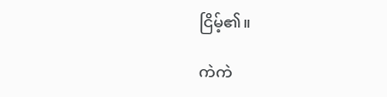ငြိမ့်၏။

ကဲကဲ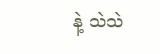နဲ့ သဲသဲ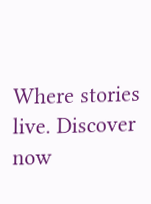Where stories live. Discover now